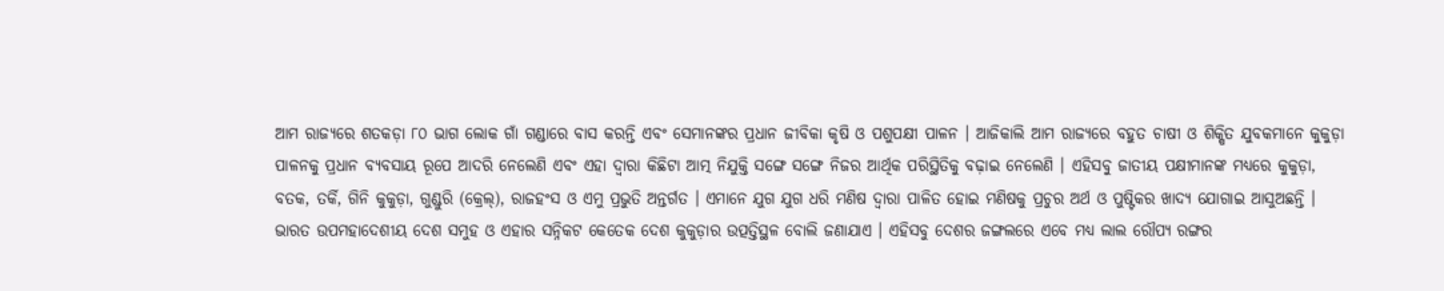ଆମ ରାଜ୍ୟରେ ଶତକଡ଼ା ୮୦ ଭାଗ ଲୋକ ଗାଁ ଗଣ୍ଡାରେ ବାସ କରନ୍ତି ଏବଂ ସେମାନଙ୍କର ପ୍ରଧାନ ଜୀବିକା କୃଷି ଓ ପଶୁପକ୍ଷୀ ପାଳନ । ଆଜିକାଲି ଆମ ରାଜ୍ୟରେ ବହୁତ ଚାଷୀ ଓ ଶିକ୍ଷିତ ଯୁବକମାନେ କୁକୁଡ଼ା ପାଳନକୁ ପ୍ରଧାନ ବ୍ୟବସାୟ ରୂପେ ଆଦରି ନେଲେଣି ଏବଂ ଏହା ଦ୍ଵାରା କିଛିଟା ଆତ୍ମ ନିଯୁକ୍ତି ସଙ୍ଗେ ସଙ୍ଗେ ନିଜର ଆର୍ଥିକ ପରିସ୍ଥିତିକୁ ବଢ଼ାଇ ନେଲେଣି । ଏହିସବୁ ଜାତୀୟ ପକ୍ଷୀମାନଙ୍କ ମଧ୍ୟରେ କୁକୁଡ଼ା, ବତକ, ତର୍କି, ଗିନି କୁକୁଡ଼ା, ଗୁଣ୍ଡୁରି (କ୍ରେଲ୍), ରାଜହଂସ ଓ ଏମୁ ପ୍ରଭୁତି ଅନ୍ତର୍ଗତ । ଏମାନେ ଯୁଗ ଯୁଗ ଧରି ମଣିଷ ଦ୍ଵାରା ପାଳିତ ହୋଇ ମଣିଷକୁ ପ୍ରଚୁର ଅର୍ଥ ଓ ପୁଷ୍ଟିକର ଖାଦ୍ୟ ଯୋଗାଇ ଆସୁଅଛନ୍ତି ।
ଭାରତ ଉପମହାଦେଶୀୟ ଦେଶ ସମୁହ ଓ ଏହାର ସନ୍ନିକଟ କେତେକ ଦେଶ କୁକୁଡ଼ାର ଉତ୍ପତ୍ତିସ୍ଥଳ ବୋଲି ଜଣାଯାଏ । ଏହିସବୁ ଦେଶର ଜଙ୍ଗଲରେ ଏବେ ମଧ୍ୟ ଲାଲ ରୌପ୍ୟ ରଙ୍ଗର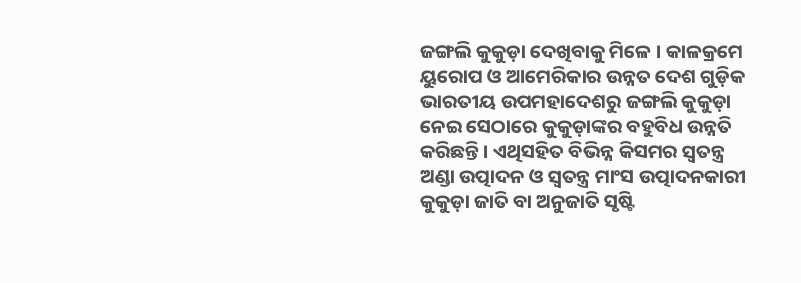ଜଙ୍ଗଲି କୁକୁଡ଼ା ଦେଖିବାକୁ ମିଳେ । କାଳକ୍ରମେ ୟୁରୋପ ଓ ଆମେରିକାର ଉନ୍ନତ ଦେଶ ଗୁଡ଼ିକ ଭାରତୀୟ ଉପମହାଦେଶରୁ ଜଙ୍ଗଲି କୁକୁଡ଼ା ନେଇ ସେଠାରେ କୁକୁଡ଼ାଙ୍କର ବହୁବିଧ ଉନ୍ନତି କରିଛନ୍ତି । ଏଥିସହିତ ବିଭିନ୍ନ କିସମର ସ୍ଵତନ୍ତ୍ର ଅଣ୍ଡା ଉତ୍ପାଦନ ଓ ସ୍ଵତନ୍ତ୍ର ମାଂସ ଉତ୍ପାଦନକାରୀ କୁକୁଡ଼ା ଜାତି ବା ଅନୁଜାତି ସୃଷ୍ଟି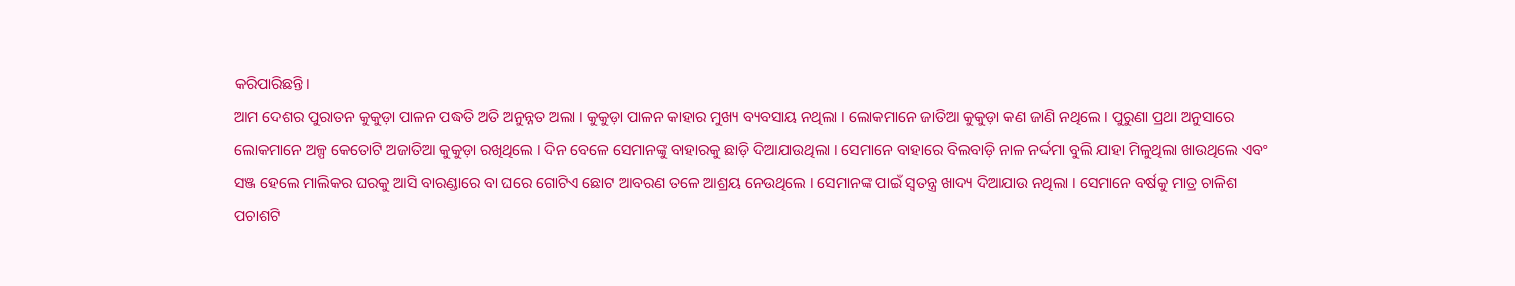କରିପାରିଛନ୍ତି।
ଆମ ଦେଶର ପୁରାତନ କୁକୁଡ଼ା ପାଳନ ପଦ୍ଧତି ଅତି ଅନୁନ୍ନତ ଅଲା । କୁକୁଡ଼ା ପାଳନ କାହାର ମୁଖ୍ୟ ବ୍ୟବସାୟ ନଥିଲା । ଲୋକମାନେ ଜାତିଆ କୁକୁଡ଼ା କଣ ଜାଣି ନଥିଲେ । ପୁରୁଣା ପ୍ରଥା ଅନୁସାରେ ଲୋକମାନେ ଅଳ୍ପ କେତୋଟି ଅଜାତିଆ କୁକୁଡ଼ା ରଖିଥିଲେ । ଦିନ ବେଳେ ସେମାନଙ୍କୁ ବାହାରକୁ ଛାଡ଼ି ଦିଆଯାଉଥିଲା । ସେମାନେ ବାହାରେ ବିଲବାଡ଼ି ନାଳ ନର୍ଦ୍ଦମା ବୁଲି ଯାହା ମିଳୁଥିଲା ଖାଉଥିଲେ ଏବଂ ସଞ୍ଜ ହେଲେ ମାଲିକର ଘରକୁ ଆସି ବାରଣ୍ଡାରେ ବା ଘରେ ଗୋଟିଏ ଛୋଟ ଆବରଣ ତଳେ ଆଶ୍ରୟ ନେଉଥିଲେ । ସେମାନଙ୍କ ପାଇଁ ସ୍ଵତନ୍ତ୍ର ଖାଦ୍ୟ ଦିଆଯାଉ ନଥିଲା । ସେମାନେ ବର୍ଷକୁ ମାତ୍ର ଚାଳିଶ ପଚାଶଟି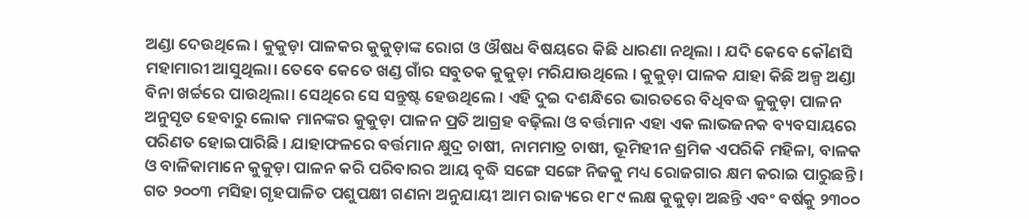ଅଣ୍ଡା ଦେଉଥିଲେ । କୁକୁଡ଼ା ପାଳକର କୁକୁଡ଼ାଙ୍କ ରୋଗ ଓ ଔଷଧ ବିଷୟରେ କିଛି ଧାରଣା ନଥିଲା । ଯଦି କେବେ କୌଣସି ମହାମାରୀ ଆସୁଥିଲା। ତେବେ କେତେ ଖଣ୍ଡ ଗାଁର ସବୁତକ କୁକୁଡ଼ା ମରିଯାଉଥିଲେ । କୁକୁଡ଼ା ପାଳକ ଯାହା କିଛି ଅଳ୍ପ ଅଣ୍ଡା ବିନା ଖର୍ଚ୍ଚରେ ପାଉଥିଲା। ସେଥିରେ ସେ ସନ୍ତୁଷ୍ଟ ହେଉଥିଲେ । ଏହି ଦୁଇ ଦଶନ୍ଧିରେ ଭାରତରେ ବିଧିବଦ୍ଧ କୁକୁଡ଼ା ପାଳନ ଅନୁସୃତ ହେବାରୁ ଲୋକ ମାନଙ୍କର କୁକୁଡ଼ା ପାଳନ ପ୍ରତି ଆଗ୍ରହ ବଢ଼ିଲା ଓ ବର୍ତ୍ତମାନ ଏହା ଏକ ଲାଭଜନକ ବ୍ୟବସାୟରେ ପରିଣତ ହୋଇପାରିଛି । ଯାହାଫଳରେ ବର୍ତ୍ତମାନ କ୍ଷୁଦ୍ର ଚାଷୀ, ନାମମାତ୍ର ଚାଷୀ, ଭୂମିହୀନ ଶ୍ରମିକ ଏପରିକି ମହିଳା, ବାଳକ ଓ ବାଳିକାମାନେ କୁକୁଡ଼ା ପାଳନ କରି ପରିବାରର ଆୟ ବୃଦ୍ଧି ସଙ୍ଗେ ସଙ୍ଗେ ନିଜକୁ ମଧ୍ୟ ରୋଜଗାର କ୍ଷମ କରାଇ ପାରୁଛନ୍ତି ।
ଗତ ୨୦୦୩ ମସିହା ଗୃହପାଳିତ ପଶୁପକ୍ଷୀ ଗଣନା ଅନୁଯାୟୀ ଆମ ରାଜ୍ୟରେ ୧୮୯ ଲକ୍ଷ କୁକୁଡ଼ା ଅଛନ୍ତି ଏବଂ ବର୍ଷକୁ ୨୩୦୦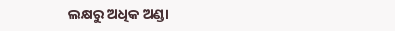ଲକ୍ଷରୁ ଅଧିକ ଅଣ୍ଡା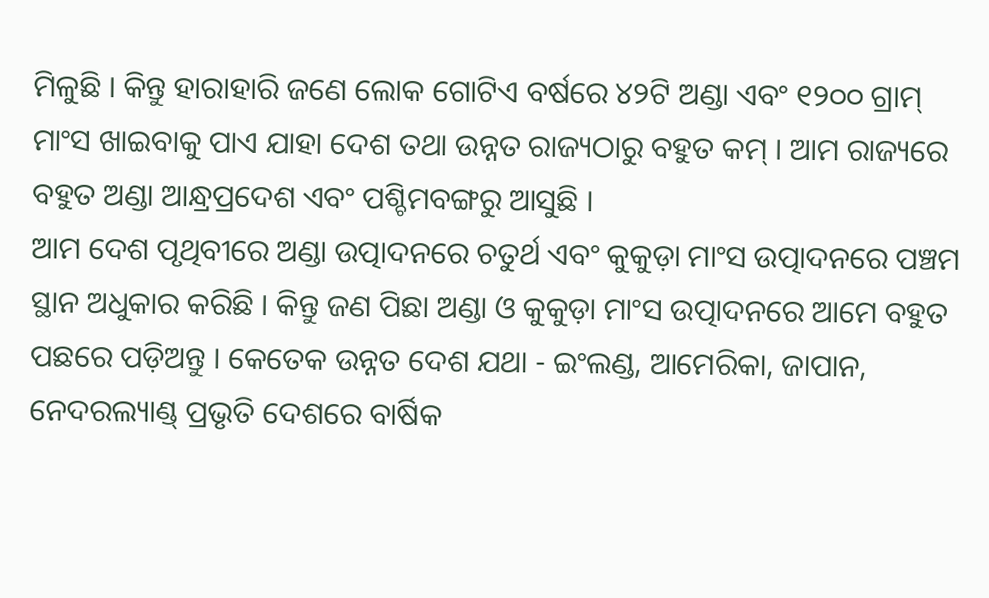ମିଳୁଛି । କିନ୍ତୁ ହାରାହାରି ଜଣେ ଲୋକ ଗୋଟିଏ ବର୍ଷରେ ୪୨ଟି ଅଣ୍ଡା ଏବଂ ୧୨୦୦ ଗ୍ରାମ୍ ମାଂସ ଖାଇବାକୁ ପାଏ ଯାହା ଦେଶ ତଥା ଉନ୍ନତ ରାଜ୍ୟଠାରୁ ବହୁତ କମ୍ । ଆମ ରାଜ୍ୟରେ ବହୁତ ଅଣ୍ଡା ଆନ୍ଧ୍ରପ୍ରଦେଶ ଏବଂ ପଶ୍ଚିମବଙ୍ଗରୁ ଆସୁଛି ।
ଆମ ଦେଶ ପୃଥିବୀରେ ଅଣ୍ଡା ଉତ୍ପାଦନରେ ଚତୁର୍ଥ ଏବଂ କୁକୁଡ଼ା ମାଂସ ଉତ୍ପାଦନରେ ପଞ୍ଚମ ସ୍ଥାନ ଅଧୁକାର କରିଛି । କିନ୍ତୁ ଜଣ ପିଛା ଅଣ୍ଡା ଓ କୁକୁଡ଼ା ମାଂସ ଉତ୍ପାଦନରେ ଆମେ ବହୁତ ପଛରେ ପଡ଼ିଅନ୍ତୁ । କେତେକ ଉନ୍ନତ ଦେଶ ଯଥା - ଇଂଲଣ୍ଡ, ଆମେରିକା, ଜାପାନ, ନେଦରଲ୍ୟାଣ୍ଡ୍ ପ୍ରଭୃତି ଦେଶରେ ବାର୍ଷିକ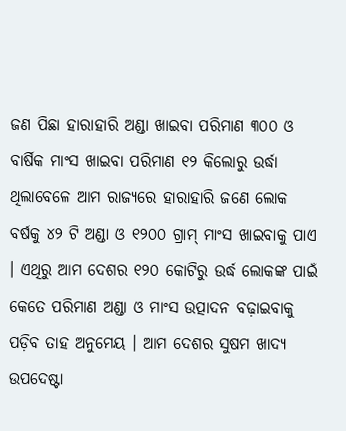ଜଣ ପିଛା ହାରାହାରି ଅଣ୍ଡା ଖାଇବା ପରିମାଣ ୩୦୦ ଓ ବାର୍ଷିକ ମାଂସ ଖାଇବା ପରିମାଣ ୧୨ କିଲୋରୁ ଉର୍ଦ୍ଧା ଥିଲାବେଳେ ଆମ ରାଜ୍ୟରେ ହାରାହାରି ଜଣେ ଲୋକ ବର୍ଷକୁ ୪୨ ଟି ଅଣ୍ଡା ଓ ୧୨୦୦ ଗ୍ରାମ୍ ମାଂସ ଖାଇବାକୁ ପାଏ । ଏଥିରୁ ଆମ ଦେଶର ୧୨୦ କୋଟିରୁ ଉର୍ଦ୍ଧ ଲୋକଙ୍କ ପାଇଁ କେତେ ପରିମାଣ ଅଣ୍ଡା ଓ ମାଂସ ଉତ୍ପାଦନ ବଢ଼ାଇବାକୁ ପଡ଼ିବ ତାହ ଅନୁମେୟ । ଆମ ଦେଶର ସୁଷମ ଖାଦ୍ୟ ଉପଦେଷ୍ଟା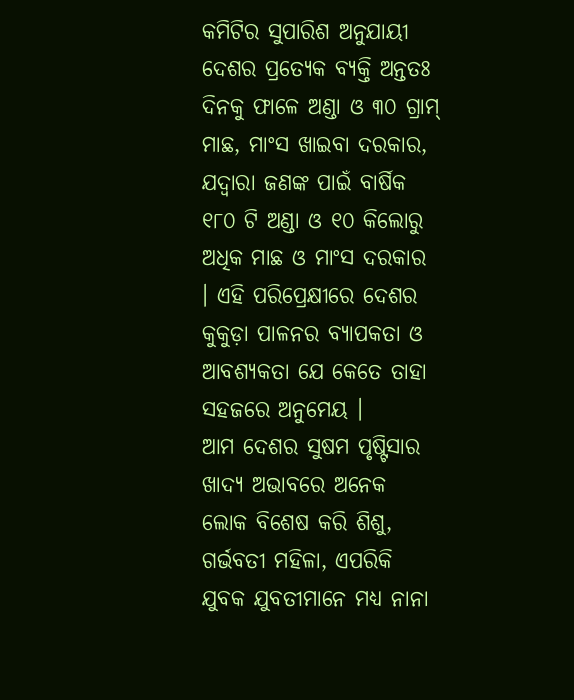କମିଟିର ସୁପାରିଶ ଅନୁଯାୟୀ ଦେଶର ପ୍ରତ୍ୟେକ ବ୍ୟକ୍ତି ଅନ୍ତତଃ ଦିନକୁ ଫାଳେ ଅଣ୍ଡା ଓ ୩୦ ଗ୍ରାମ୍ ମାଛ, ମାଂସ ଖାଇବା ଦରକାର, ଯଦ୍ଵାରା ଜଣଙ୍କ ପାଇଁ ବାର୍ଷିକ ୧୮୦ ଟି ଅଣ୍ଡା ଓ ୧୦ କିଲୋରୁ ଅଧିକ ମାଛ ଓ ମାଂସ ଦରକାର । ଏହି ପରିପ୍ରେକ୍ଷୀରେ ଦେଶର କୁକୁଡ଼ା ପାଳନର ବ୍ୟାପକତା ଓ ଆବଶ୍ୟକତା ଯେ କେତେ ତାହା ସହଜରେ ଅନୁମେୟ ।
ଆମ ଦେଶର ସୁଷମ ପୃଷ୍ଟିସାର ଖାଦ୍ୟ ଅଭାବରେ ଅନେକ ଲୋକ ବିଶେଷ କରି ଶିଶୁ, ଗର୍ଭବତୀ ମହିଳା, ଏପରିକି ଯୁବକ ଯୁବତୀମାନେ ମଧ୍ୟ ନାନା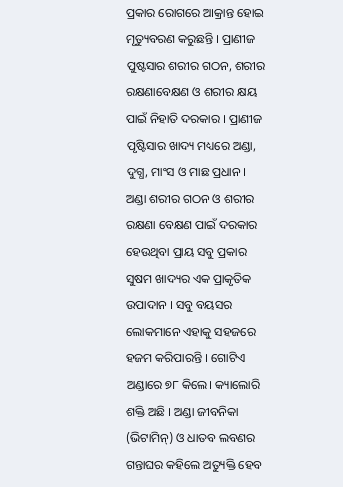ପ୍ରକାର ରୋଗରେ ଆକ୍ରାନ୍ତ ହୋଇ ମୃତ୍ୟୁବରଣ କରୁଛନ୍ତି । ପ୍ରାଣୀଜ ପୁଷ୍ଟସାର ଶରୀର ଗଠନ, ଶରୀର ରକ୍ଷଣାବେକ୍ଷଣ ଓ ଶରୀର କ୍ଷୟ ପାଇଁ ନିହାତି ଦରକାର । ପ୍ରାଣୀଜ ପୃଷ୍ଟିସାର ଖାଦ୍ୟ ମଧ୍ୟରେ ଅଣ୍ଡା, ଦୁଗ୍ଧ, ମାଂସ ଓ ମାଛ ପ୍ରଧାନ ।
ଅଣ୍ଡା ଶରୀର ଗଠନ ଓ ଶରୀର ରକ୍ଷଣା ବେକ୍ଷଣ ପାଇଁ ଦରକାର ହେଉଥିବା ପ୍ରାୟ ସବୁ ପ୍ରକାର ସୁଷମ ଖାଦ୍ୟର ଏକ ପ୍ରାକୃତିକ ଉପାଦାନ । ସବୁ ବୟସର ଲୋକମାନେ ଏହାକୁ ସହଜରେ ହଜମ କରିପାରନ୍ତି । ଗୋଟିଏ ଅଣ୍ଡାରେ ୭୮ କିଲେ। କ୍ୟାଲୋରି ଶକ୍ତି ଅଛି । ଅଣ୍ଡା ଜୀବନିକା (ଭିଟାମିନ୍) ଓ ଧାତବ ଲବଣର ଗନ୍ତାଘର କହିଲେ ଅତ୍ୟୁକ୍ତି ହେବ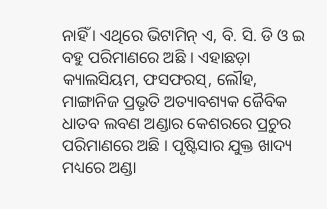ନାହିଁ । ଏଥିରେ ଭିଟାମିନ୍ ଏ, ବି. ସି. ଡି ଓ ଇ ବହୁ ପରିମାଣରେ ଅଛି । ଏହାଛଡ଼ା କ୍ୟାଲସିୟମ, ଫସଫରସ୍, ଲୌହ, ମାଙ୍ଗାନିଜ ପ୍ରଭୃତି ଅତ୍ୟାବଶ୍ୟକ ଜୈବିକ ଧାତବ ଲବଣ ଅଣ୍ଡାର କେଶରରେ ପ୍ରଚୁର ପରିମାଣରେ ଅଛି । ପୃଷ୍ଟିସାର ଯୁକ୍ତ ଖାଦ୍ୟ ମଧ୍ୟରେ ଅଣ୍ଡା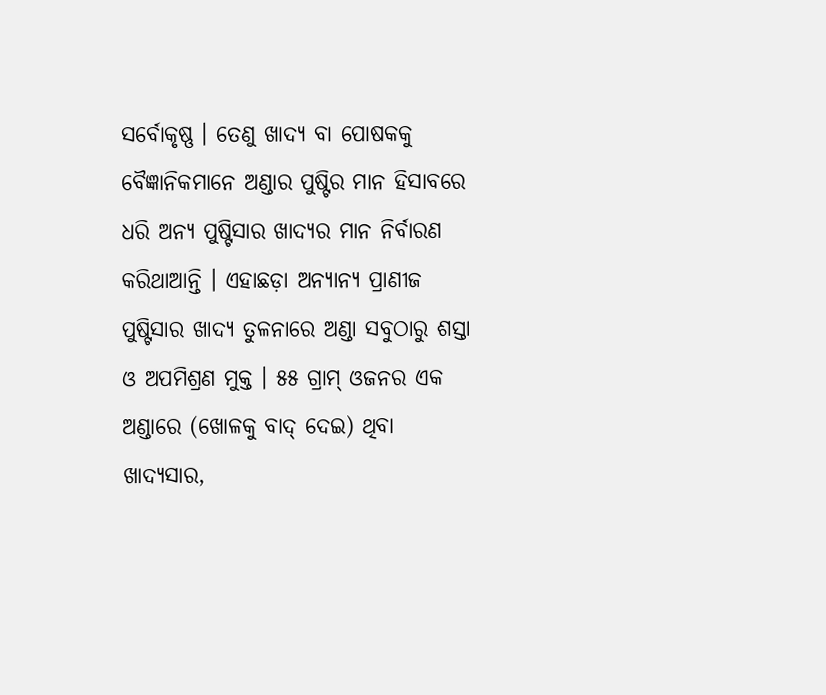ସର୍ବୋକୃଷ୍ଣ । ତେଣୁ ଖାଦ୍ୟ ବା ପୋଷକକୁ ବୈଜ୍ଞାନିକମାନେ ଅଣ୍ଡାର ପୁଷ୍ଟିର ମାନ ହିସାବରେ ଧରି ଅନ୍ୟ ପୁଷ୍ଟିସାର ଖାଦ୍ୟର ମାନ ନିର୍ବାରଣ କରିଥାଆନ୍ତି । ଏହାଛଡ଼ା ଅନ୍ୟାନ୍ୟ ପ୍ରାଣୀଜ ପୁଷ୍ଟିସାର ଖାଦ୍ୟ ତୁଳନାରେ ଅଣ୍ଡା ସବୁଠାରୁ ଶସ୍ତା ଓ ଅପମିଶ୍ରଣ ମୁକ୍ତ । ୫୫ ଗ୍ରାମ୍ ଓଜନର ଏକ ଅଣ୍ଡାରେ (ଖୋଳକୁ ବାଦ୍ ଦେଇ) ଥିବା ଖାଦ୍ୟସାର,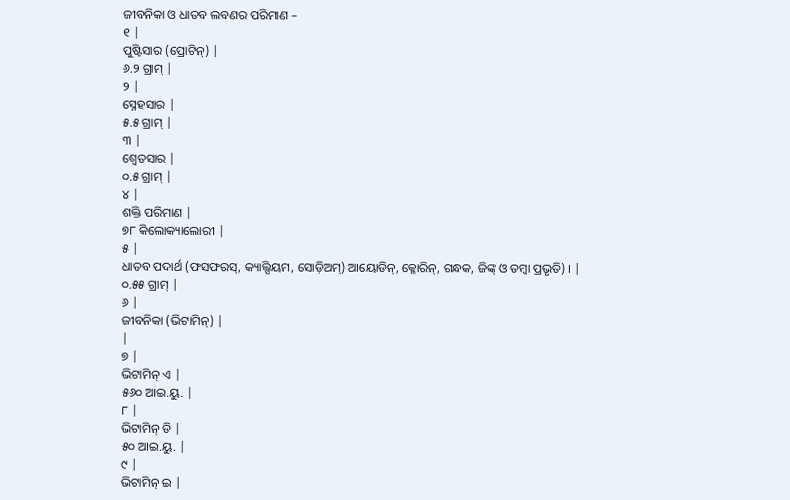ଜୀବନିକା ଓ ଧାତବ ଲବଣର ପରିମାଣ –
୧ |
ପୁଷ୍ଟିସାର (ପ୍ରୋଟିନ୍) |
୬.୨ ଗ୍ରାମ୍ |
୨ |
ସ୍ନେହସାର |
୫.୫ ଗ୍ରାମ୍ |
୩ |
ଶ୍ଵେତସାର |
୦.୫ ଗ୍ରାମ୍ |
୪ |
ଶକ୍ତି ପରିମାଣ |
୭୮ କିଲୋକ୍ୟାଲୋରୀ |
୫ |
ଧାତବ ପଦାର୍ଥ (ଫସଫରସ୍, କ୍ୟାଲ୍ସିୟମ, ସୋଡ଼ିଅମ୍) ଆୟୋଡିନ୍, କ୍ଳୋରିନ୍, ଗନ୍ଧକ, ଜିଙ୍କ୍ ଓ ତମ୍ବା ପ୍ରଭୃତି) । |
୦.୫୫ ଗ୍ରାମ୍ |
୬ |
ଜୀବନିକା (ଭିଟାମିନ୍) |
|
୭ |
ଭିଟାମିନ୍ ଏ |
୫୬୦ ଆଇ.ୟୁ. |
୮ |
ଭିଟାମିନ୍ ଡି |
୫୦ ଆଇ.ୟୁ. |
୯ |
ଭିଟାମିନ୍ ଇ |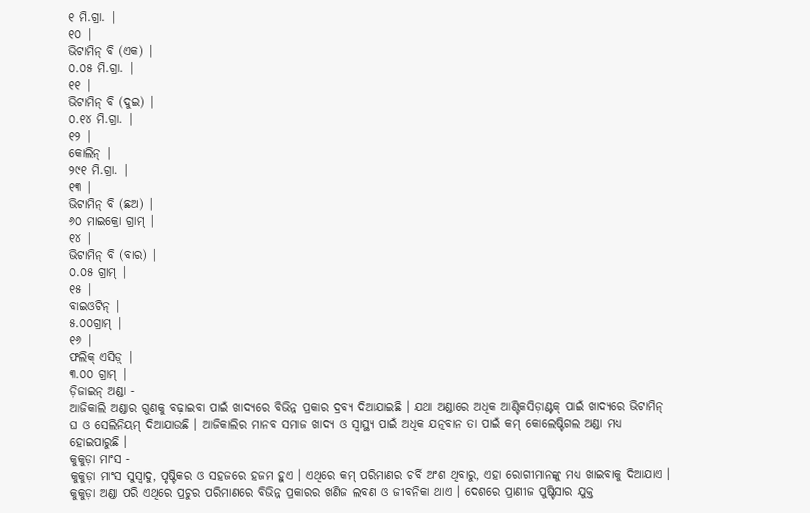୧ ମି.ଗ୍ରା. |
୧୦ |
ଭିଟାମିନ୍ ବି (ଏକ) |
୦.୦୫ ମି.ଗ୍ରା. |
୧୧ |
ଭିଟାମିନ୍ ବି (ଦୁଇ) |
୦.୧୪ ମି.ଗ୍ରା. |
୧୨ |
କୋଲିନ୍ |
୨୯୧ ମି.ଗ୍ରା. |
୧୩ |
ଭିଟାମିନ୍ ବି (ଛଅ) |
୬୦ ମାଇକ୍ରୋ ଗ୍ରାମ୍ |
୧୪ |
ଭିଟାମିନ୍ ବି (ବାର) |
୦.୦୫ ଗ୍ରାମ୍ |
୧୫ |
ବାଇଓଟିନ୍ |
୫.୦୦ଗ୍ରାମ୍ |
୧୬ |
ଫଲିକ୍ ଏସିଡ଼୍ |
୩.୦୦ ଗ୍ରାମ୍ |
ଡ଼ିଜାଇନ୍ ଅଣ୍ଡା -
ଆଜିକାଲି ଅଣ୍ଡାର ଗୁଣକୁ ବଢ଼ାଇବା ପାଇଁ ଖାଦ୍ୟରେ ବିଭିନ୍ନ ପ୍ରକାର ଦ୍ରବ୍ୟ ଦିଆଯାଇଛି । ଯଥା ଅଣ୍ଡାରେ ଅଧିକ ଆଣ୍ଟିକସିଡ଼ାଣ୍ଟକ୍ ପାଇଁ ଖାଦ୍ୟରେ ଭିଟାମିନ୍ ଘ ଓ ସେଲିନିୟମ୍ ଦିଆଯାଉଛି । ଆଜିକାଲିର ମାନବ ସମାଜ ଖାଦ୍ୟ ଓ ସ୍ଵାସ୍ଥ୍ୟ ପାଇଁ ଅଧିକ ଯତ୍ନବାନ ତା ପାଇଁ କମ୍ କୋଲେଷ୍ଟିଗଲ ଅଣ୍ଡା ମଧ୍ୟ ହୋଇପାରୁଛି ।
କୁକୁଡ଼ା ମାଂସ -
କୁକୁଡ଼ା ମାଂସ ସୁସ୍ଵାଦୁ, ପୃଷ୍ଟିକର ଓ ସହଜରେ ହଜମ ହୁଏ । ଏଥିରେ କମ୍ ପରିମାଣର ଚର୍ବି ଅଂଶ ଥିବାରୁ, ଏହା ରୋଗୀମାନଙ୍କୁ ମଧ୍ୟ ଖାଇବାକୁ ଦିଆଯାଏ । କୁକୁଡ଼ା ଅଣ୍ଡା ପରି ଏଥିରେ ପ୍ରଚୁର ପରିମାଣରେ ବିଭିନ୍ନ ପ୍ରକାରର ଖଣିଜ ଲବଣ ଓ ଜୀବନିକା ଥାଏ । ଦେଶରେ ପ୍ରାଣୀଜ ପୁଷ୍ଟିସାର ଯୁକ୍ତ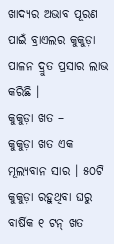ଖାଦ୍ୟର ଅଭାବ ପୂରଣ ପାଇଁ ବ୍ରାଏଲର କୁକୁଡ଼ା ପାଳନ ଦ୍ରୁତ ପ୍ରସାର ଲାଭ କରିଛି ।
କୁକୁଡ଼ା ଖତ –
କୁକୁଡ଼ା ଖତ ଏକ ମୂଲ୍ୟବାନ ସାର । ୫୦ଟି କୁକୁଡ଼ା ରହୁଥିବା ଘରୁ ବାର୍ଷିକ ୧ ଟନ୍ ଖତ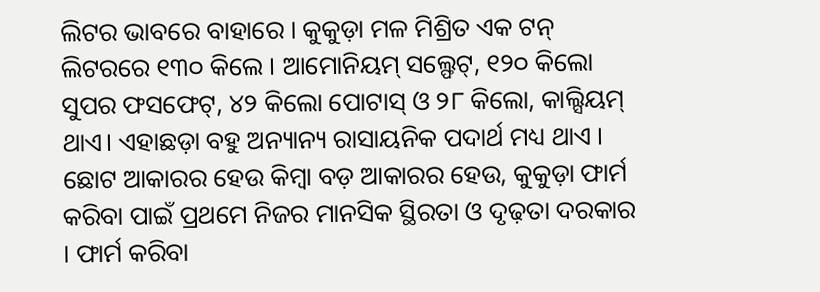ଲିଟର ଭାବରେ ବାହାରେ । କୁକୁଡ଼ା ମଳ ମିଶ୍ରିତ ଏକ ଟନ୍ ଲିଟରରେ ୧୩୦ କିଲେ । ଆମୋନିୟମ୍ ସଲ୍ଫେଟ୍, ୧୨୦ କିଲୋ ସୁପର ଫସଫେଟ୍, ୪୨ କିଲୋ ପୋଟାସ୍ ଓ ୨୮ କିଲୋ, କାଲ୍ସିୟମ୍ ଥାଏ। ଏହାଛଡ଼ା ବହୁ ଅନ୍ୟାନ୍ୟ ରାସାୟନିକ ପଦାର୍ଥ ମଧ୍ୟ ଥାଏ ।
ଛୋଟ ଆକାରର ହେଉ କିମ୍ବା ବଡ଼ ଆକାରର ହେଉ, କୁକୁଡ଼ା ଫାର୍ମ କରିବା ପାଇଁ ପ୍ରଥମେ ନିଜର ମାନସିକ ସ୍ଥିରତା ଓ ଦୃଢ଼ତା ଦରକାର । ଫାର୍ମ କରିବା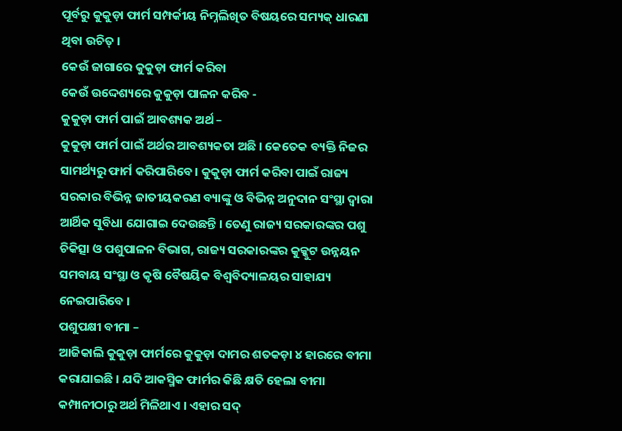ପୂର୍ବରୁ କୁକୁଡ଼ା ଫାର୍ମ ସମ୍ପର୍କୀୟ ନିମ୍ନଲିଖିତ ବିଷୟରେ ସମ୍ୟକ୍ ଧାରଣା ଥିବା ଉଚିତ୍ ।
କେଉଁ ଜାଗାରେ କୁକୁଡ଼ା ଫାର୍ମ କରିବା
କେଉଁ ଉଦ୍ଦେଶ୍ୟରେ କୁକୁଡ଼ା ପାଳନ କରିବ -
କୁକୁଡ଼ା ଫାର୍ମ ପାଇଁ ଆବଶ୍ୟକ ଅର୍ଥ –
କୁକୁଡ଼ା ଫାର୍ମ ପାଇଁ ଅର୍ଥର ଆବଶ୍ୟକତା ଅଛି । କେତେକ ବ୍ୟକ୍ତି ନିଜର ସାମର୍ଥ୍ୟରୁ ଫାର୍ମ କରିପାରିବେ । କୁକୁଡ଼ା ଫାର୍ମ କରିବା ପାଇଁ ରାଜ୍ୟ ସରକାର ବିଭିନ୍ନ ଜାତୀୟକରଣ ବ୍ୟାଙ୍କୁ ଓ ବିଭିନ୍ନ ଅନୁଦାନ ସଂସ୍ଥା ଦ୍ଵାରା ଆର୍ଥିକ ସୁବିଧା ଯୋଗାଇ ଦେଉଛନ୍ତି । ତେଣୁ ରାଜ୍ୟ ସରକାରଙ୍କର ପଶୁ ଚିକିତ୍ସା ଓ ପଶୁପାଳନ ବିଭାଗ, ରାଜ୍ୟ ସରକାରଙ୍କର କୁକ୍କୁଟ ଉନ୍ନୟନ ସମବାୟ ସଂସ୍ଥା ଓ କୃଷି ବୈଷୟିକ ବିଶ୍ଵବିଦ୍ୟାଳୟର ସାହାଯ୍ୟ ନେଇପାରିବେ ।
ପଶୁପକ୍ଷୀ ବୀମା –
ଆଜିକାଲି କୁକୁଡ଼ା ଫାର୍ମରେ କୁକୁଡ଼ା ଦାମର ଶତକଡ଼ା ୪ ହାରରେ ବୀମା କରାଯାଇଛି । ଯଦି ଆକସ୍ମିକ ଫାର୍ମର କିଛି କ୍ଷତି ହେଲା ବୀମା କମ୍ପାନୀଠାରୁ ଅର୍ଥ ମିଳିଥାଏ । ଏହାର ସଦ୍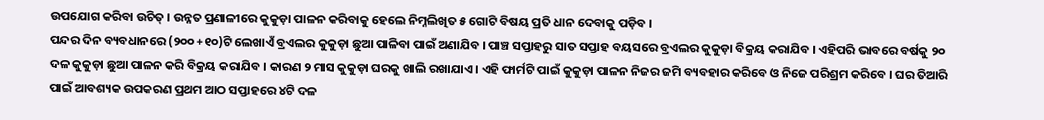ଉପଯୋଗ କରିବା ଉଚିତ୍ । ଉନ୍ନତ ପ୍ରଣାଳୀରେ କୁକୁଡ଼ା ପାଳନ କରିବାକୁ ହେଲେ ନିମ୍ନଲିଖିତ ୫ ଗୋଟି ବିଷୟ ପ୍ରତି ଧାନ ଦେବାକୁ ପଡ଼ିବ ।
ପନ୍ଦର ଦିନ ବ୍ୟବଧାନରେ (୨୦୦ +୧୦)ଟି ଲେଖାଏଁ ବ୍ରଏଲର କୁକୁଡ଼ା ଛୁଆ ପାଳିବା ପାଇଁ ଅଣାଯିବ । ପାଞ୍ଚ ସପ୍ତାହରୁ ସାତ ସପ୍ତାହ ବୟସରେ ବ୍ରଏଲର କୁକୁଡ଼ା ବିକ୍ରୟ କରାଯିବ । ଏହିପରି ଭାବରେ ବର୍ଷକୁ ୨୦ ଦଳ କୁକୁଡ଼ା ଛୁଆ ପାଳନ କରି ବିକ୍ରୟ କରାଯିବ । କାରଣ ୨ ମାସ କୁକୁଡ଼ା ଘରକୁ ଖାଲି ରଖାଯାଏ । ଏହି ଫାର୍ମଟି ପାଇଁ କୁକୁଡ଼ା ପାଳନ ନିଜର ଜମି ବ୍ୟବହାର କରିବେ ଓ ନିଜେ ପରିଶ୍ରମ କରିବେ । ଘର ତିଆରି ପାଇଁ ଆବଶ୍ୟକ ଉପକରଣ ପ୍ରଥମ ଆଠ ସପ୍ତାହରେ ୪ଟି ଦଳ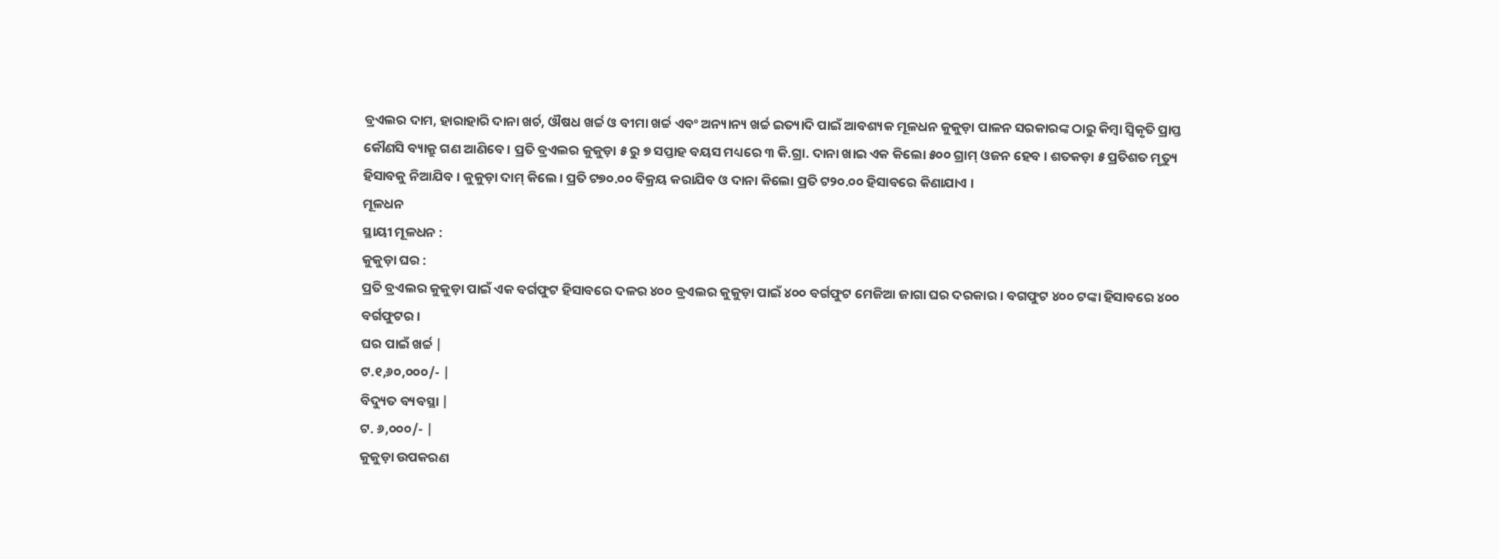ବ୍ରଏଲର ଦାମ, ହାରାହାରି ଦାନା ଖର୍ଚ, ଔଷଧ ଖର୍ଚ୍ଚ ଓ ବୀମା ଖର୍ଚ୍ଚ ଏବଂ ଅନ୍ୟାନ୍ୟ ଖର୍ଚ୍ଚ ଇତ୍ୟାଦି ପାଇଁ ଆବଶ୍ୟକ ମୂଳଧନ କୁକୁଡ଼ା ପାଳନ ସରକାରଙ୍କ ଠାରୁ କିମ୍ବା ସ୍ଵିକୃତି ପ୍ରାପ୍ତ କୌଣସି ବ୍ୟାକ୍ରୁ ଗଣ ଆଣିବେ । ପ୍ରତି ବ୍ରଏଲର କୁକୁଡ଼ା ୫ ରୁ ୭ ସପ୍ତାହ ବୟସ ମଧ୍ୟରେ ୩ କି.ଗ୍ରା. ଦାନା ଖାଇ ଏକ କିଲୋ ୫୦୦ ଗ୍ରାମ୍ ଓଜନ ହେବ । ଶତକଡ଼ା ୫ ପ୍ରତିଶତ ମୃତ୍ୟୁ ହିସାବକୁ ନିଆଯିବ । କୁକୁଡ଼ା ଦାମ୍ କିଲେ। ପ୍ରତି ଟ୭୦.୦୦ ବିକ୍ରୟ କରାଯିବ ଓ ଦାନା କିଲୋ ପ୍ରତି ଟ୨୦.୦୦ ହିସାବରେ କିଣାଯାଏ ।
ମୂଳଧନ
ସ୍ଥାୟୀ ମୂଳଧନ :
କୁକୁଡ଼ା ଘର :
ପ୍ରତି ବ୍ରଏଲର କୁକୁଡ଼ା ପାଇଁ ଏକ ବର୍ଗଫୁଟ ହିସାବରେ ଦଳର ୪୦୦ ବ୍ରଏଲର କୁକୁଡ଼ା ପାଇଁ ୪୦୦ ବର୍ଗଫୁଟ ମେଜିଆ ଜାଗା ଘର ଦରକାର । ବଗଫୁଟ ୪୦୦ ଟଙ୍କା ହିସାବରେ ୪୦୦ ବର୍ଗଫୁଟର ।
ଘର ପାଇଁ ଖର୍ଚ୍ଚ |
ଟ.୧,୬୦,୦୦୦/- |
ବିଦ୍ୟୁତ ବ୍ୟବସ୍ଥା |
ଟ. ୬,୦୦୦/- |
କୁକୁଡ଼ା ଉପକରଣ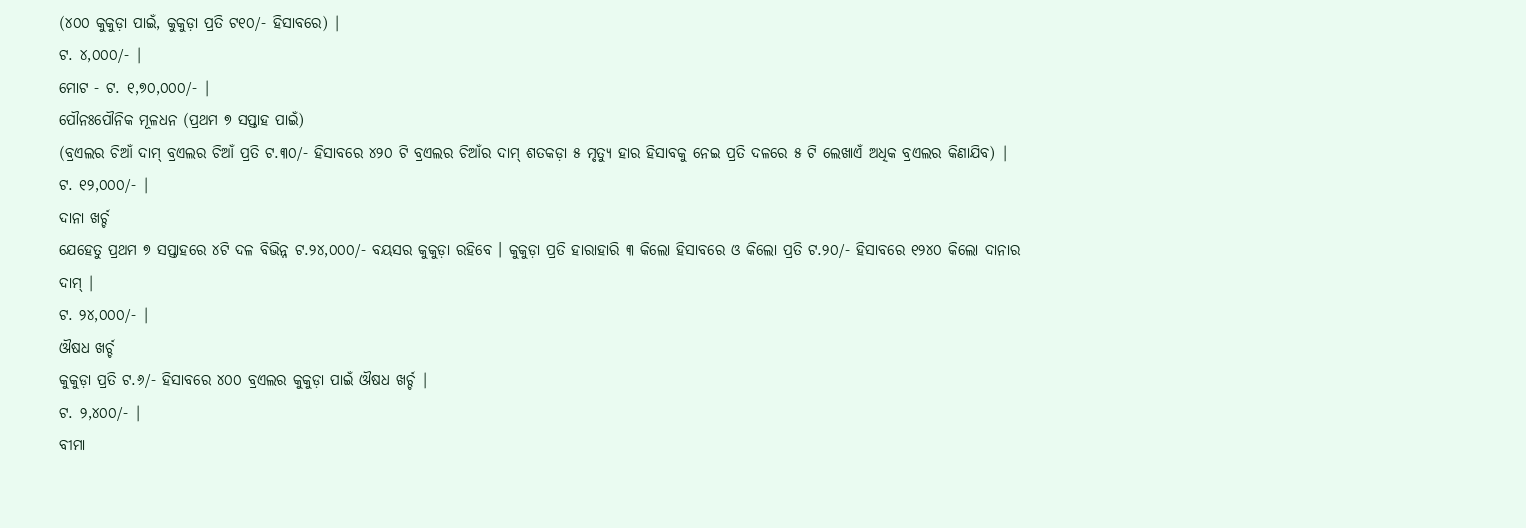(୪୦୦ କୁକୁଡ଼ା ପାଇଁ, କୁକୁଡ଼ା ପ୍ରତି ଟ୧୦/- ହିସାବରେ) |
ଟ. ୪,୦୦୦/- |
ମୋଟ - ଟ. ୧,୭୦,୦୦୦/- |
ପୌନଃପୌନିକ ମୂଳଧନ (ପ୍ରଥମ ୭ ସପ୍ତାହ ପାଇଁ)
(ବ୍ରଏଲର ଚିଆଁ ଦାମ୍ ବ୍ରଏଲର ଚିଆଁ ପ୍ରତି ଟ.୩୦/- ହିସାବରେ ୪୨୦ ଟି ବ୍ରଏଲର ଚିଆଁର ଦାମ୍ ଶତକଡ଼ା ୫ ମୃତ୍ୟୁ ହାର ହିସାବକୁ ନେଇ ପ୍ରତି ଦଳରେ ୫ ଟି ଲେଖାଏଁ ଅଧିକ ବ୍ରଏଲର କିଣାଯିବ) |
ଟ. ୧୨,୦୦୦/- |
ଦାନା ଖର୍ଚ୍ଚ
ଯେହେତୁ ପ୍ରଥମ ୭ ସପ୍ତାହରେ ୪ଟି ଦଳ ବିଭିନ୍ନ ଟ.୨୪,୦୦୦/- ବୟସର କୁକୁଡ଼ା ରହିବେ । କୁକୁଡ଼ା ପ୍ରତି ହାରାହାରି ୩ କିଲୋ ହିସାବରେ ଓ କିଲୋ ପ୍ରତି ଟ.୨୦/- ହିସାବରେ ୧୨୪୦ କିଲୋ ଦାନାର ଦାମ୍ |
ଟ. ୨୪,୦୦୦/- |
ଔଷଧ ଖର୍ଚ୍ଚ
କୁକୁଡ଼ା ପ୍ରତି ଟ.୬/- ହିସାବରେ ୪୦୦ ବ୍ରଏଲର କୁକୁଡ଼ା ପାଇଁ ଔଷଧ ଖର୍ଚ୍ଚ |
ଟ. ୨,୪୦୦/- |
ବୀମା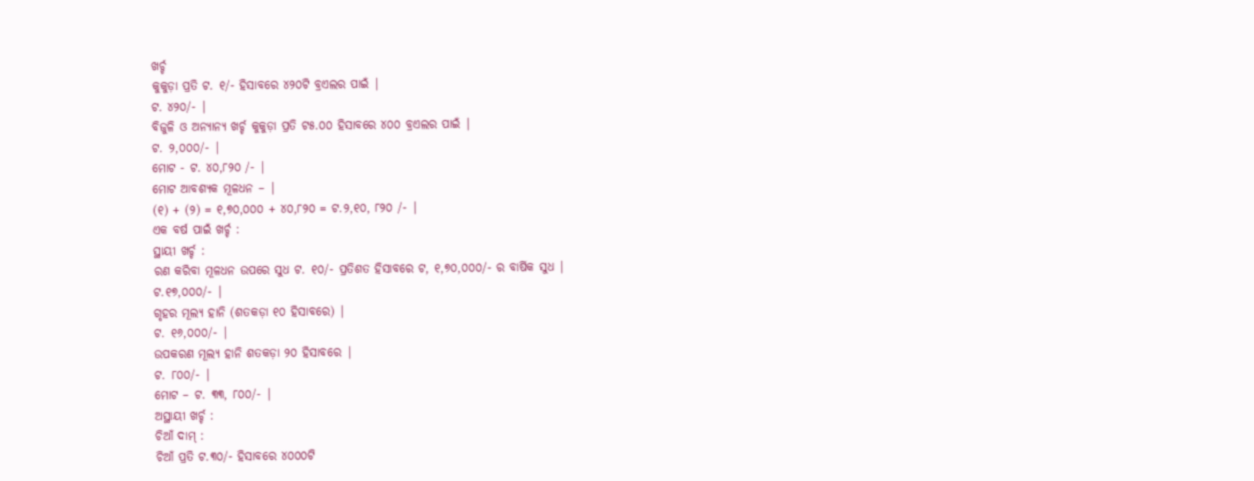ଖର୍ଚ୍ଚ
କୁକୁଡ଼ା ପ୍ରତି ଟ. ୧/- ହିସାବରେ ୪୨୦ଟି ବ୍ରଏଲର ପାଇଁ |
ଟ. ୪୨୦/- |
ବିଜୁଳି ଓ ଅନ୍ୟାନ୍ୟ ଖର୍ଚ୍ଚ କୁକୁଡ଼ା ପ୍ରତି ଟ୫.୦୦ ହିସାବରେ ୪୦୦ ବ୍ରଏଲର ପାଇଁ |
ଟ. ୨,୦୦୦/- |
ମୋଟ - ଟ. ୪୦,୮୨୦ /- |
ମୋଟ ଆବଶ୍ୟକ ମୂଳଧନ – |
(୧) + (୨) = ୧,୭୦,୦୦୦ + ୪୦,୮୨୦ = ଟ.୨,୧୦, ୮୨୦ /- |
ଏକ ବର୍ଷ ପାଇଁ ଖର୍ଚ୍ଚ :
ସ୍ଥାୟୀ ଖର୍ଚ୍ଚ :
ରଣ କରିବା ମୂଳଧନ ଉପରେ ସୁଧ ଟ. ୧୦/- ପ୍ରତିଶତ ହିସାବରେ ଟ, ୧,୭୦,୦୦୦/- ର ବାର୍ଷିକ ସୁଧ |
ଟ.୧୭,୦୦୦/- |
ଗୃହର ମୂଲ୍ୟ ହାନି (ଶତକଡ଼ା ୧୦ ହିସାବରେ) |
ଟ. ୧୬,୦୦୦/- |
ଉପକରଣ ମୂଲ୍ୟ ହାନି ଶତକଡ଼ା ୨୦ ହିସାବରେ |
ଟ. ୮୦୦/- |
ମୋଟ – ଟ. ୩୩, ୮୦୦/- |
ଅସ୍ଥାୟୀ ଖର୍ଚ୍ଚ :
ଚିଆଁ ଦାମ୍ :
ଚିଆଁ ପ୍ରତି ଟ.୩୦/- ହିସାବରେ ୪୦୦୦ଟି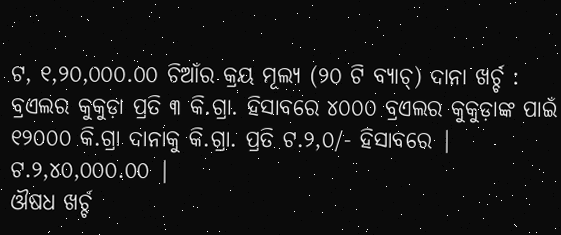ଟ, ୧,୨୦,୦୦୦.୦୦ ଚିଆଁର କ୍ରୟ ମୂଲ୍ୟ (୨୦ ଟି ବ୍ୟାଚ୍) ଦାନା ଖର୍ଚ୍ଚ :
ବ୍ରଏଲର କୁକୁଡ଼ା ପ୍ରତି ୩ କି.ଗ୍ରା. ହିସାବରେ ୪୦୦୦ ବ୍ରଏଲର କୁକୁଡ଼ାଙ୍କ ପାଇଁ ୧୨୦୦୦ କି.ଗ୍ରା ଦାନାକୁ କି.ଗ୍ରା. ପ୍ରତି ଟ.୨,୦/- ହିସାବରେ |
ଟ.୨,୪୦,୦୦୦.୦୦ |
ଔଷଧ ଖର୍ଚ୍ଚ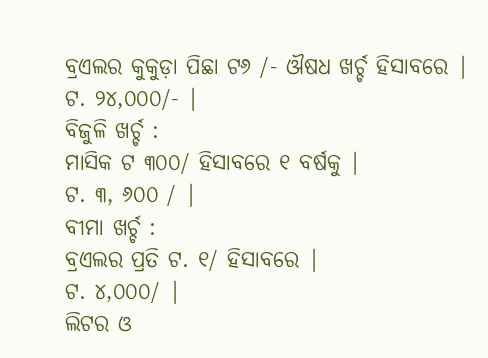ବ୍ରଏଲର କୁକୁଡ଼ା ପିଛା ଟ୬ /- ଔଷଧ ଖର୍ଚ୍ଚ ହିସାବରେ |
ଟ. ୨୪,୦୦୦/- |
ବିଜୁଳି ଖର୍ଚ୍ଚ :
ମାସିକ ଟ ୩୦୦/ ହିସାବରେ ୧ ବର୍ଷକୁ |
ଟ. ୩, ୬୦୦ / |
ବୀମା ଖର୍ଚ୍ଚ :
ବ୍ରଏଲର ପ୍ରତି ଟ. ୧/ ହିସାବରେ |
ଟ. ୪,୦୦୦/ |
ଲିଟର ଓ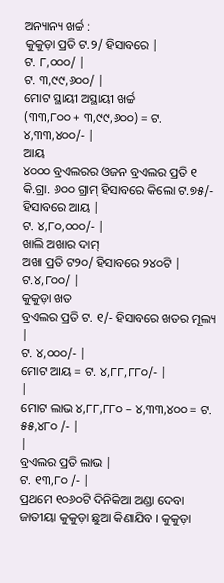ଅନ୍ୟାନ୍ୟ ଖର୍ଚ୍ଚ :
କୁକୁଡ଼ା ପ୍ରତି ଟ.୨/ ହିସାବରେ |
ଟ. ୮,୦୦୦/ |
ଟ. ୩,୯୯,୬୦୦/ |
ମୋଟ ସ୍ଥାୟୀ ଅସ୍ଥାୟୀ ଖର୍ଚ୍ଚ
(୩୩,୮୦୦ + ୩,୯୯,୬୦୦) = ଟ. ୪,୩୩,୪୦୦/- |
ଆୟ
୪୦୦୦ ବ୍ରଏଲରର ଓଜନ ବ୍ରଏଲର ପ୍ରତି ୧ କି.ଗ୍ରା. ୬୦୦ ଗ୍ରାମ୍ ହିସାବରେ କିଲୋ ଟ.୭୫/- ହିସାବରେ ଆୟ |
ଟ. ୪,୮୦,୦୦୦/- |
ଖାଲି ଅଖାର ଦାମ୍
ଅଖା ପ୍ରତି ଟ୨୦/ ହିସାବରେ ୨୪୦ଟି |
ଟ.୪,୮୦୦/ |
କୁକୁଡ଼ା ଖତ
ବ୍ରଏଲର ପ୍ରତି ଟ. ୧/- ହିସାବରେ ଖତର ମୂଲ୍ୟ |
ଟ. ୪,୦୦୦/- |
ମୋଟ ଆୟ = ଟ. ୪,୮୮,୮୮୦/- |
|
ମୋଟ ଲାଭ ୪,୮୮,୮୮୦ – ୪,୩୩,୪୦୦ = ଟ. ୫୫,୪୮୦ /- |
|
ବ୍ରଏଲର ପ୍ରତି ଲାଭ |
ଟ. ୧୩,୮୦ /- |
ପ୍ରଥମେ ୧୦୬୦ଟି ଦିନିକିଆ ଅଣ୍ଡା ଦେବା ଜାତୀୟା କୁକୁଡ଼ା ଛୁଆ କିଣାଯିବ । କୁକୁଡ଼ା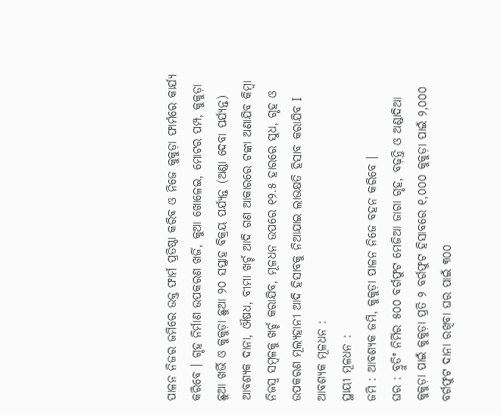ପାଳନ ନିଜର ଜମିରେ ଉକ୍ତ ଫାର୍ମ ପ୍ରତିଷ୍ଠା କରିବ ଓ ନିଜେ କୁକୁଡ଼ା ଫାର୍ମରେ କାର୍ଯ୍ୟ କରିବେ । ଗୃହ ନିର୍ମାଣ ଉପକରଣ ଖର୍ଜି, କୁଆ ଖୋଳେଇ, ମୋଟର ପମ୍ପ, କୁକୁଡ଼ା ଛୁଆ ଖର୍ଭି ଓ କୁକୁଡ଼ା ଛୁଆ ୨୦ ସପ୍ତାହ ବିକ୍ରୟ ପର୍ଯ୍ୟନ୍ତ (ଅଣ୍ଡା ଦେବା ପର୍ଯ୍ୟନ୍ତ) ଆବଶ୍ୟକ ଦାନା, ଔଷଧ, ବୀମା ଖର୍ଚ୍ଚ ଆଦି ଗଣ ଆକାରରେ ଟଙ୍କା ଅଣାଯିବ କିମ୍ବା ନିଜସ୍ଵ ସମ୍ବଳକୁ ଖର୍ଚ୍ଚ କରାଯିବ, ମୂଳଧନ ଉପରେ ୧୨.୫ ହାରରେ ସୁଧ, ଗୃହ ଓ ଉପକରଣ ମୂଲ୍ୟହାନୀ ଆଦି ହିସାବକୁ ନିଆଯାଇ ଲାଭକ୍ଷତି ହିସାବ କରାଯିବ I
ଆବଶ୍ୟକ ମୂଳଧନ :
ସ୍ଥାୟୀ ମୂଳଧନ :
ଜମି : ଆବଶ୍ୟକ ଜମି, କୁକୁଡ଼ା ପାଳନ ନିଜେ ବହନ କରିବେ ।
ଘର : ବ୍ରୁଡିଂ ନିର୍ମିର ୫୦୦ ବର୍ଗଫୁଟ ମେଜିଆ ଜାଗା ଗୃହ, ବଢ଼ନ୍ତି ଓ ଅଣ୍ଡାଦିଆ କୁକୁଡ଼ା ପାଇଁ କୁକୁଡ଼ା ପ୍ରତି ୨ ବର୍ଗଫୁଟ ହିସାବରେ ୧,୦୦୦ କୁକୁଡ଼ା ପାଇଁ ୨,୦୦୦ ବର୍ଗଫୁଟ ଦାନା ରଖିବା ଘର ପାଇଁ ୩୦୦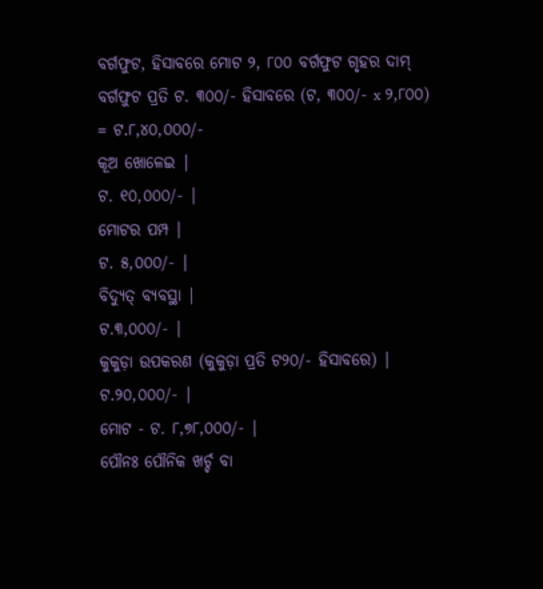ବର୍ଗଫୁଟ, ହିସାବରେ ମୋଟ ୨, ୮୦୦ ବର୍ଗଫୁଟ ଗୃହର ଦାମ୍ ବର୍ଗଫୁଟ ପ୍ରତି ଟ. ୩୦୦/- ହିସାବରେ (ଟ, ୩୦୦/- x ୨,୮୦୦) = ଟ.୮,୪୦,୦୦୦/-
କୂଅ ଖୋଳେଇ |
ଟ. ୧୦,୦୦୦/- |
ମୋଟର ପମ୍ପ |
ଟ. ୫,୦୦୦/- |
ବିଦ୍ୟୁତ୍ ବ୍ୟବସ୍ଥା |
ଟ.୩,୦୦୦/- |
କୁକୁଡ଼ା ଉପକରଣ (କୁକୁଡ଼ା ପ୍ରତି ଟ୨୦/- ହିସାବରେ) |
ଟ.୨୦,୦୦୦/- |
ମୋଟ - ଟ. ୮,୭୮,୦୦୦/- |
ପୌନଃ ପୌନିକ ଖର୍ଚ୍ଚ ବା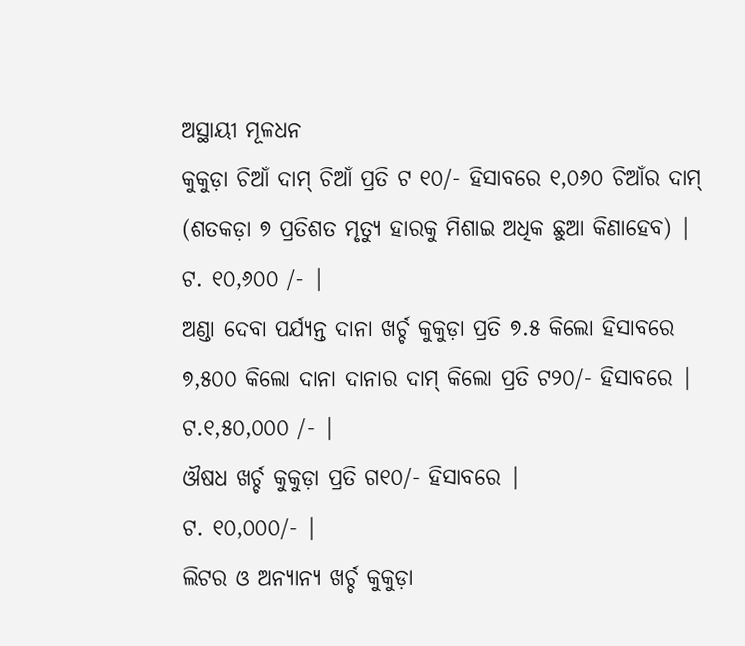ଅସ୍ଥାୟୀ ମୂଳଧନ
କୁକୁଡ଼ା ଚିଆଁ ଦାମ୍ ଚିଆଁ ପ୍ରତି ଟ ୧୦/- ହିସାବରେ ୧,୦୬୦ ଚିଆଁର ଦାମ୍ (ଶତକଡ଼ା ୭ ପ୍ରତିଶତ ମୃତ୍ୟୁ ହାରକୁ ମିଶାଇ ଅଧିକ ଛୁଆ କିଣାହେବ) |
ଟ. ୧୦,୬୦୦ /- |
ଅଣ୍ଡା ଦେବା ପର୍ଯ୍ୟନ୍ତ ଦାନା ଖର୍ଚ୍ଚ କୁକୁଡ଼ା ପ୍ରତି ୭.୫ କିଲୋ ହିସାବରେ ୭,୫୦୦ କିଲୋ ଦାନା ଦାନାର ଦାମ୍ କିଲୋ ପ୍ରତି ଟ୨୦/- ହିସାବରେ |
ଟ.୧,୫୦,୦୦୦ /- |
ଔଷଧ ଖର୍ଚ୍ଚ କୁକୁଡ଼ା ପ୍ରତି ଗ୧୦/- ହିସାବରେ |
ଟ. ୧୦,୦୦୦/- |
ଲିଟର ଓ ଅନ୍ୟାନ୍ୟ ଖର୍ଚ୍ଚ କୁକୁଡ଼ା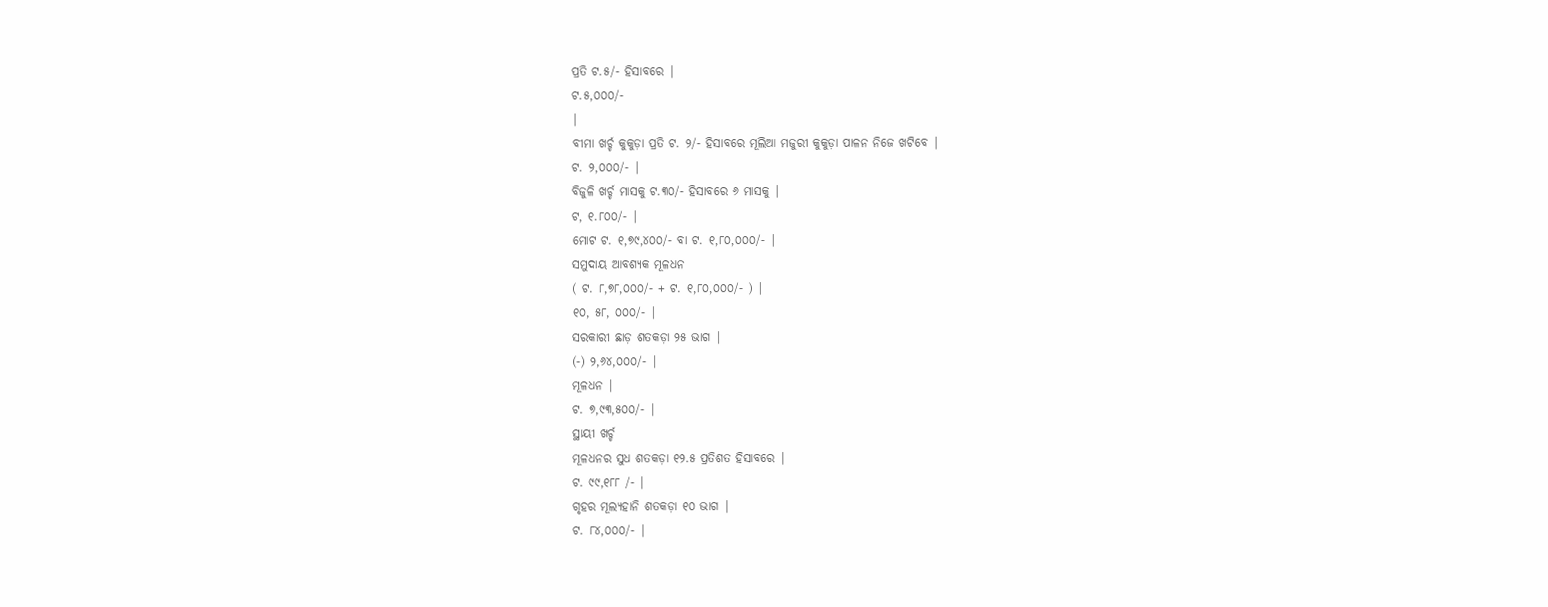ପ୍ରତି ଟ.୫/- ହିସାବରେ |
ଟ.୫,୦୦୦/-
|
ବୀମା ଖର୍ଚ୍ଚ କୁକୁଡ଼ା ପ୍ରତି ଟ. ୨/- ହିସାବରେ ମୂଲିଆ ମଜୁରୀ କୁକୁଡ଼ା ପାଳନ ନିଜେ ଖଟିବେ |
ଟ. ୨,୦୦୦/- |
ବିଜୁଳି ଖର୍ଚ୍ଚ ମାସକୁ ଟ.୩୦/- ହିସାବରେ ୬ ମାସକୁ |
ଟ, ୧.୮୦୦/- |
ମୋଟ ଟ. ୧,୭୯,୪୦୦/- ବା ଟ. ୧,୮୦,୦୦୦/- |
ସମୁଦାୟ ଆବଶ୍ୟକ ମୂଳଧନ
( ଟ. ୮,୭୮,୦୦୦/- + ଟ. ୧,୮୦,୦୦୦/- ) |
୧୦, ୫୮, ୦୦୦/- |
ସରକାରୀ ଛାଡ଼ ଶତକଡ଼ା ୨୫ ଭାଗ |
(-) ୨,୬୪,୦୦୦/- |
ମୂଳଧନ |
ଟ. ୭,୯୩,୫୦୦/- |
ସ୍ଥାୟୀ ଖର୍ଚ୍ଚ
ମୂଳଧନର ସୁଧ ଶତକଡ଼ା ୧୨.୫ ପ୍ରତିଶତ ହିସାବରେ |
ଟ. ୯୯,୧୮୮ /- |
ଗୃହର ମୂଲ୍ୟହାନି ଶତକଡ଼ା ୧୦ ଭାଗ |
ଟ. ୮୪,୦୦୦/- |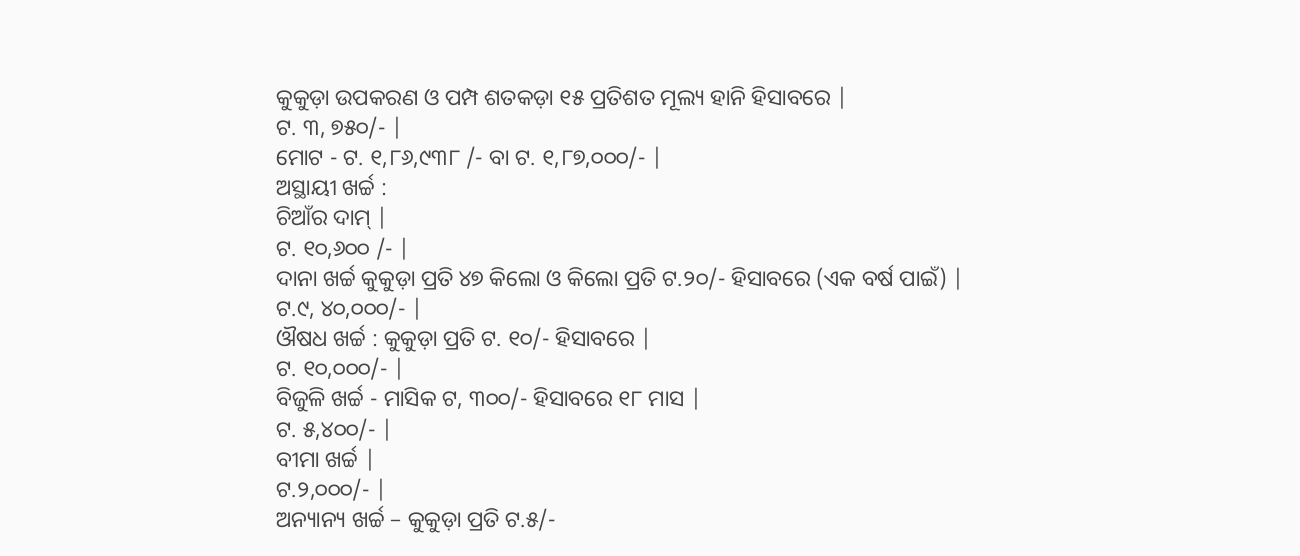କୁକୁଡ଼ା ଉପକରଣ ଓ ପମ୍ପ ଶତକଡ଼ା ୧୫ ପ୍ରତିଶତ ମୂଲ୍ୟ ହାନି ହିସାବରେ |
ଟ. ୩, ୭୫୦/- |
ମୋଟ - ଟ. ୧,୮୬,୯୩୮ /- ବା ଟ. ୧,୮୭,୦୦୦/- |
ଅସ୍ଥାୟୀ ଖର୍ଚ୍ଚ :
ଚିଆଁର ଦାମ୍ |
ଟ. ୧୦,୬୦୦ /- |
ଦାନା ଖର୍ଚ୍ଚ କୁକୁଡ଼ା ପ୍ରତି ୪୭ କିଲୋ ଓ କିଲୋ ପ୍ରତି ଟ.୨୦/- ହିସାବରେ (ଏକ ବର୍ଷ ପାଇଁ) |
ଟ.୯, ୪୦,୦୦୦/- |
ଔଷଧ ଖର୍ଚ୍ଚ : କୁକୁଡ଼ା ପ୍ରତି ଟ. ୧୦/- ହିସାବରେ |
ଟ. ୧୦,୦୦୦/- |
ବିଜୁଳି ଖର୍ଚ୍ଚ - ମାସିକ ଟ, ୩୦୦/- ହିସାବରେ ୧୮ ମାସ |
ଟ. ୫,୪୦୦/- |
ବୀମା ଖର୍ଚ୍ଚ |
ଟ.୨,୦୦୦/- |
ଅନ୍ୟାନ୍ୟ ଖର୍ଚ୍ଚ – କୁକୁଡ଼ା ପ୍ରତି ଟ.୫/-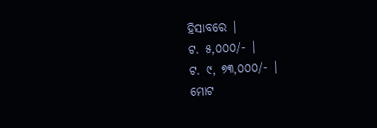ହିସାବରେ |
ଟ. ୫,୦୦୦/- |
ଟ. ୯, ୭୩,୦୦୦/- |
ମୋଟ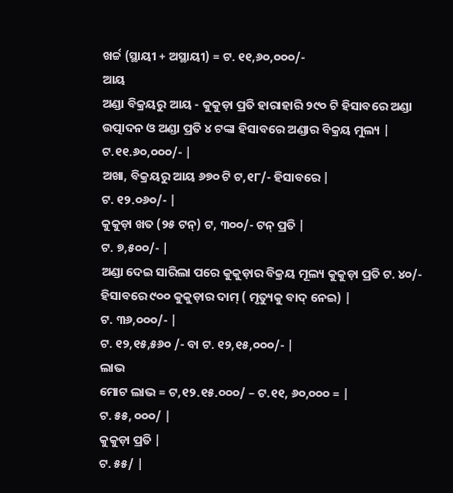ଖର୍ଚ୍ଚ (ସ୍ଥାୟୀ + ଅସ୍ଥାୟୀ) = ଟ. ୧୧,୬୦,୦୦୦/-
ଆୟ
ଅଣ୍ଡା ବିକ୍ରୟରୁ ଆୟ - କୁକୁଡ଼ା ପ୍ରତି ହାରାହାରି ୨୯୦ ଟି ହିସାବରେ ଅଣ୍ଡା ଉତ୍ପାଦନ ଓ ଅଣ୍ଡା ପ୍ରତି ୪ ଟଙ୍କା ହିସାବରେ ଅଣ୍ଡାର ବିକ୍ରୟ ମୁଲ୍ୟ |
ଟ.୧୧.୬୦,୦୦୦/- |
ଅଖା, ବିକ୍ରୟରୁ ଆୟ ୬୭୦ ଟି ଟ,୧୮/- ହିସାବରେ |
ଟ. ୧୨.୦୬୦/- |
କୁକୁଡ଼ା ଖତ (୨୫ ଟନ୍) ଟ, ୩୦୦/- ଟନ୍ ପ୍ରତି |
ଟ. ୭,୫୦୦/- |
ଅଣ୍ଡା ଦେଇ ସାରିଲା ପରେ କୁକୁଡ଼ାର ବିକ୍ରୟ ମୂଲ୍ୟ କୁକୁଡ଼ା ପ୍ରତି ଟ. ୪୦/- ହିସାବରେ ୯୦୦ କୁକୁଡ଼ାର ଦାମ୍ ( ମୃତ୍ୟୁକୁ ବାଦ୍ ନେଇ) |
ଟ. ୩୬,୦୦୦/- |
ଟ. ୧୨,୧୫,୫୬୦ /- ବା ଟ. ୧୨,୧୫,୦୦୦/- |
ଲାଭ
ମୋଟ ଲାଭ = ଟ,୧୨.୧୫.୦୦୦/ – ଟ.୧୧, ୬୦,୦୦୦ = |
ଟ. ୫୫, ୦୦୦/ |
କୁକୁଡ଼ା ପ୍ରତି |
ଟ. ୫୫/ |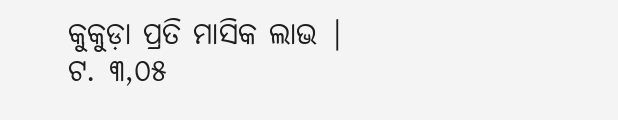କୁକୁଡ଼ା ପ୍ରତି ମାସିକ ଲାଭ |
ଟ. ୩,୦୫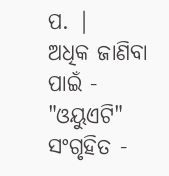ପ. |
ଅଧିକ ଜାଣିବା ପାଇଁ - "ଓୟୁଏଟି"
ସଂଗୃହିତ -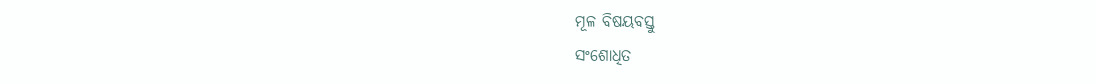ମୂଳ ବିଷୟବସ୍ତୁ
ସଂଶୋଧିତ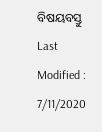ବିଷୟବସ୍ତୁ
Last Modified : 7/11/2020